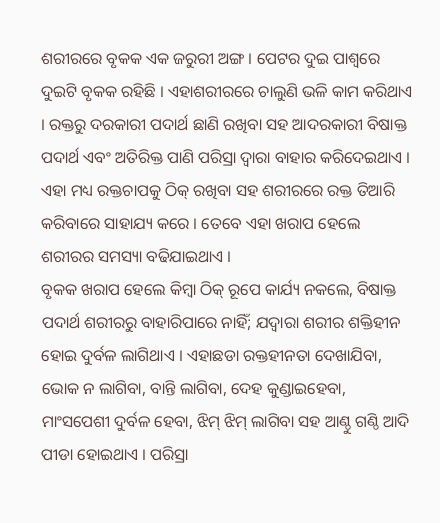ଶରୀରରେ ବୃକକ ଏକ ଜରୁରୀ ଅଙ୍ଗ । ପେଟର ଦୁଇ ପାଶ୍ଵରେ ଦୁଇଟି ବୃକକ ରହିଛି । ଏହାଶରୀରରେ ଚାଲୁଣି ଭଳି କାମ କରିଥାଏ । ରକ୍ତରୁ ଦରକାରୀ ପଦାର୍ଥ ଛାଣି ରଖିବା ସହ ଆଦରକାରୀ ବିଷାକ୍ତ ପଦାର୍ଥ ଏବଂ ଅତିରିକ୍ତ ପାଣି ପରିସ୍ରା ଦ୍ଵାରା ବାହାର କରିଦେଇଥାଏ । ଏହା ମଧ୍ୟ ରକ୍ତଚାପକୁ ଠିକ୍ ରଖିବା ସହ ଶରୀରରେ ରକ୍ତ ତିଆରି କରିବାରେ ସାହାଯ୍ୟ କରେ । ତେବେ ଏହା ଖରାପ ହେଲେ ଶରୀରର ସମସ୍ୟା ବଢିଯାଇଥାଏ ।
ବୃକକ ଖରାପ ହେଲେ କିମ୍ବା ଠିକ୍ ରୂପେ କାର୍ଯ୍ୟ ନକଲେ, ବିଷାକ୍ତ ପଦାର୍ଥ ଶରୀରରୁ ବାହାରିପାରେ ନାହିଁ; ଯଦ୍ୱାରା ଶରୀର ଶକ୍ତିହୀନ ହୋଇ ଦୁର୍ବଳ ଲାଗିଥାଏ । ଏହାଛଡା ରକ୍ତହୀନତା ଦେଖାଯିବା, ଭୋକ ନ ଲାଗିବା, ବାନ୍ତି ଲାଗିବା, ଦେହ କୁଣ୍ଡାଇହେବା, ମାଂସପେଶୀ ଦୁର୍ବଳ ହେବା, ଝିମ୍ ଝିମ୍ ଲାଗିବା ସହ ଆଣ୍ଠୁ ଗଣ୍ଠି ଆଦି ପୀଡା ହୋଇଥାଏ । ପରିସ୍ରା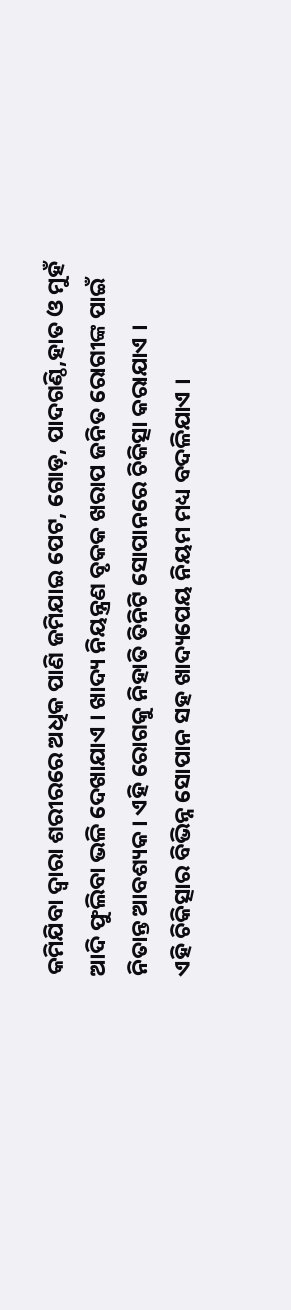କମିଯିବା ଦ୍ଵାରା ଶରୀରରେ ଅଧିକ ପାଣି ଜମିଯାଇ ପେଟ, ଗୋଡ଼, ପାଦଗଣ୍ଠି,ହାତ ଓ ମୁହଁ ଆଦି ଫୁଲିବା ଭଳି ଦେଖାଯାଏ । ଖାଦ୍ୟ ନିୟନ୍ତ୍ରଣ ବୃକକ ଖରାପ ଜନିତ ରୋଗୀଙ୍କ ପାଇଁ ନିତାନ୍ତ ଆବଶ୍ୟକ । ଏହି ରୋଗକୁ ନିହାତି ତିନିଟି ସୋପାନରେ ଚିକିତ୍ସା କରାଯାଏ ।
ଏହି ଚିକିତ୍ସାର ବିଭିନ୍ନ ସୋପାନ ସହ ଖାଦ୍ୟପେୟ ନିୟମ ମଧ୍ୟ ବଦଳିଯାଏ ।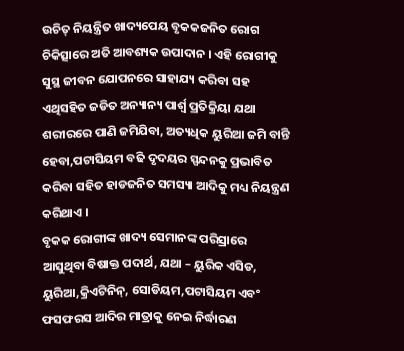ଉଚିତ୍ ନିୟନ୍ତ୍ରିତ ଖାଦ୍ୟପେୟ ବୃକକଜନିତ ରୋଗ ଚିକିତ୍ସାରେ ଅତି ଆବଶ୍ୟକ ଉପାଦାନ । ଏହି ରୋଗୀକୁ ସୁସ୍ଥ ଜୀବନ ଯୋପନରେ ସାହାଯ୍ୟ କରିବା ସହ ଏଥିସହିତ ଜଡିତ ଅନ୍ୟାନ୍ୟ ପାର୍ଶ୍ଵ ପ୍ରତିକ୍ରିୟା ଯଥା ଶରୀରରେ ପାଣି ଜମିଯିବା, ଅତ୍ୟଧିକ ୟୁରିଆ ଜମି ବାନ୍ତି ହେବା,ପଟାସିୟମ ବଢି ଦୃଦୟର ସ୍ପନ୍ଦନକୁ ପ୍ରଭାବିତ କରିବା ସହିତ ହାଡଜନିତ ସମସ୍ୟା ଆଦିକୁ ମଧ୍ୟ ନିୟନ୍ତ୍ରଣ କରିଥାଏ ।
ବୃକକ ରୋଗୀଙ୍କ ଖାଦ୍ୟ ସେମାନଙ୍କ ପରିସ୍ରାରେ ଆସୁଥିବା ବିଷାକ୍ତ ପଦାର୍ଥ, ଯଥା – ୟୁରିକ ଏସିଡ, ୟୁରିଆ,କ୍ରିଏଟିନିନ୍, ସୋଡିୟମ,ପଟାସିୟମ ଏବଂ ଫସଫରସ ଆଦିର ମାତ୍ରାକୁ ନେଇ ନିର୍ଦ୍ଧାରଣ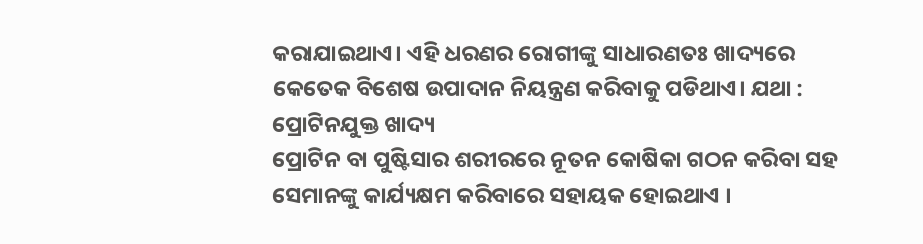କରାଯାଇଥାଏ। ଏହି ଧରଣର ରୋଗୀଙ୍କୁ ସାଧାରଣତଃ ଖାଦ୍ୟରେ କେତେକ ବିଶେଷ ଉପାଦାନ ନିୟନ୍ତ୍ରଣ କରିବାକୁ ପଡିଥାଏ। ଯଥା :
ପ୍ରୋଟିନଯୁକ୍ତ ଖାଦ୍ୟ
ପ୍ରୋଟିନ ବା ପୁଷ୍ଟିସାର ଶରୀରରେ ନୂତନ କୋଷିକା ଗଠନ କରିବା ସହ ସେମାନଙ୍କୁ କାର୍ଯ୍ୟକ୍ଷମ କରିବାରେ ସହାୟକ ହୋଇଥାଏ ।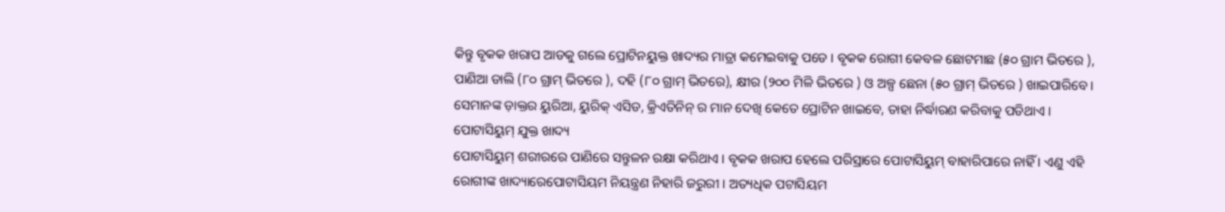କିନ୍ତୁ ବୃକକ ଖରାପ ଆଡକୁ ଗଲେ ପ୍ରୋଟିନୟୁକ୍ତ ଖାଦ୍ୟର ମାତ୍ରା କମେଇବାକୁ ପଡେ । ବୃକକ ରୋଗୀ କେବଳ ଛୋଟମାଛ (୫୦ ଗ୍ରାମ ଭିତରେ ), ପାଣିଆ ଡାଲି (୮୦ ଗ୍ରାମ୍ ଭିତରେ ), ଦହି (୮୦ ଗ୍ରାମ୍ ଭିତରେ), କ୍ଷୀର (୨୦୦ ମିଳି ଭିତରେ ) ଓ ଅଳ୍ପ ଛେନା (୫୦ ଗ୍ରାମ୍ ଭିତରେ ) ଖାଇପାରିବେ । ସେମାନଙ୍କ ଡ଼ାକ୍ତର ୟୁରିଆ, ୟୁରିକ୍ ଏସିଡ, କ୍ରିଏତିନିନ୍ ର ମାନ ଦେଖି କେତେ ପ୍ରୋଟିନ ଖାଇବେ, ତାହା ନିର୍ଦ୍ଧାରଣ କରିବାକୁ ପଡିଥାଏ ।
ପୋଟାସିୟୁମ୍ ଯୁକ୍ତ ଖାଦ୍ୟ
ପୋଟାସିୟୁମ୍ ଶରୀରରେ ପାଣିରେ ସନ୍ତୁଳନ ରକ୍ଷା କରିଥାଏ । ବୃକକ ଖରାପ ହେଲେ ପରିସ୍ରାରେ ପୋଟାସିୟୁମ୍ ବାହାରିପାରେ ନାହିଁ । ଏଣୁ ଏହି ରୋଗୀଙ୍କ ଖାଦ୍ୟାରେପୋଟାସିୟମ ନିୟନ୍ତ୍ରଣ ନିହାରି ଜରୁରୀ । ଅତ୍ୟଧିକ ପଟାସିୟମ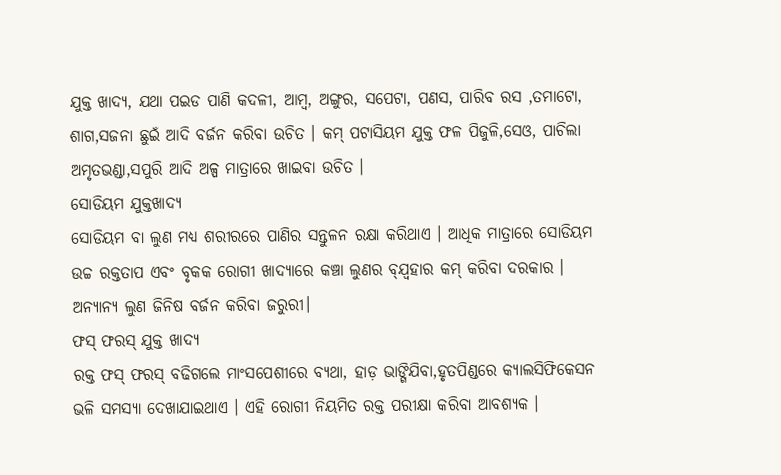ଯୁକ୍ତ ଖାଦ୍ୟ, ଯଥା ପଇଡ ପାଣି କଦଳୀ, ଆମ୍ବ, ଅଙ୍ଗୁର, ସପେଟା, ପଣସ, ପାରିବ ରସ ,ତମାଟୋ, ଶାଗ,ସଜନା ଛୁଇଁ ଆଦି ବର୍ଜନ କରିବା ଉଚିତ । କମ୍ ପଟାସିୟମ ଯୁକ୍ତ ଫଳ ପିଜୁଳି,ସେଓ, ପାଚିଲା ଅମୃତଭଣ୍ଡା,ସପୁରି ଆଦି ଅଳ୍ପ ମାତ୍ରାରେ ଖାଇବା ଉଚିତ ।
ସୋଡିୟମ ଯୁକ୍ତଖାଦ୍ୟ
ସୋଡିୟମ ବା ଲୁଣ ମଧ୍ୟ ଶରୀରରେ ପାଣିର ସନ୍ତୁଳନ ରକ୍ଷା କରିଥାଏ । ଆଧିକ ମାତ୍ରାରେ ସୋଡିୟମ ଉଚ୍ଚ ରକ୍ତତାପ ଏବଂ ବୃକକ ରୋଗୀ ଖାଦ୍ୟାରେ କଞ୍ଚା ଲୁଣର ବ୍ଯ୍ବହାର କମ୍ କରିବା ଦରକାର । ଅନ୍ୟାନ୍ୟ ଲୁଣ ଜିନିଷ ବର୍ଜନ କରିବା ଜରୁରୀ।
ଫସ୍ ଫରସ୍ ଯୁକ୍ତ ଖାଦ୍ୟ
ରକ୍ତ ଫସ୍ ଫରସ୍ ବଢିଗଲେ ମାଂସପେଶୀରେ ବ୍ୟଥା, ହାଡ଼ ଭାଙ୍ଗିଯିବା,ହୃତପିଣ୍ଡରେ କ୍ୟାଲସିଫିକେସନ ଭଳି ସମସ୍ୟା ଦେଖାଯାଇଥାଏ । ଏହି ରୋଗୀ ନିୟମିତ ରକ୍ତ ପରୀକ୍ଷା କରିବା ଆବଶ୍ୟକ ।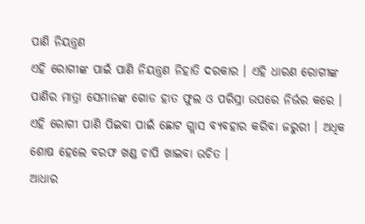ପାଣି ନିୟନ୍ତ୍ରଣ
ଏହି ରୋଗୀଙ୍କ ପାଇଁ ପାଣି ନିୟନ୍ତ୍ରଣ ନିହାତି ଦରକାର । ଏହି ଧାରଣ ରୋଗୀଙ୍କ ପାଣିର ମାତ୍ରା ସେମାନଙ୍କ ଗୋଡ ହାତ ଫୁଲ ଓ ପରିସ୍ରା ଉପରେ ନିର୍ଭର କରେ । ଏହି ରୋଗୀ ପାଣି ପିଇବା ପାଇଁ ଛୋଟ ଗ୍ଲାସ ବ୍ୟବହାର କରିବା ଜରୁରୀ । ଅଧିକ ଶୋଷ ହେଲେ ବରଫ ଖଣ୍ଡ ଚାପି ଖାଇବା ଉଚିତ ।
ଆଧାର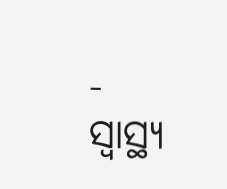- ସ୍ୱାସ୍ଥ୍ୟ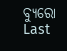ବ୍ୟୁରୋ
Last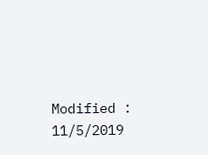Modified : 11/5/2019